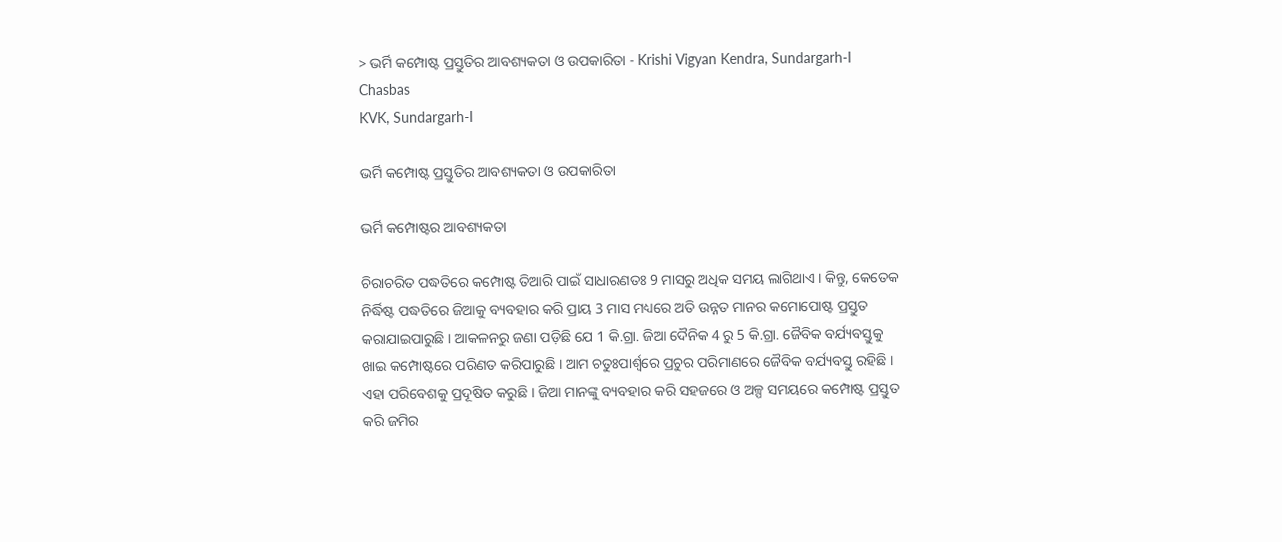> ଭର୍ମି କମ୍ପୋଷ୍ଟ ପ୍ରସ୍ତୁତିର ଆବଶ୍ୟକତା ଓ ଉପକାରିତା - Krishi Vigyan Kendra, Sundargarh-I
Chasbas
KVK, Sundargarh-I

ଭର୍ମି କମ୍ପୋଷ୍ଟ ପ୍ରସ୍ତୁତିର ଆବଶ୍ୟକତା ଓ ଉପକାରିତା

ଭର୍ମି କମ୍ପୋଷ୍ଟର ଆବଶ୍ୟକତା

ଚିରାଚରିତ ପଦ୍ଧତିରେ କମ୍ପୋଷ୍ଟ ତିଆରି ପାଇଁ ସାଧାରଣତଃ 9 ମାସରୁ ଅଧିକ ସମୟ ଲାଗିଥାଏ । କିନ୍ତୁ, କେତେକ ନିର୍ଦ୍ଧିଷ୍ଟ ପଦ୍ଧତିରେ ଜିଆକୁ ବ୍ୟବହାର କରି ପ୍ରାୟ 3 ମାସ ମଧ୍ୟରେ ଅତି ଉନ୍ନତ ମାନର କମୋପୋଷ୍ଟ ପ୍ରସ୍ତୁତ କରାଯାଇପାରୁଛି । ଆକଳନରୁ ଜଣା ପଡ଼ିଛି ଯେ 1 କି.ଗ୍ରା. ଜିଆ ଦୈନିକ 4 ରୁ 5 କି.ଗ୍ରା. ଜୈବିକ ବର୍ଯ୍ୟବସ୍ତୁକୁ ଖାଇ କମ୍ପୋଷ୍ଟରେ ପରିଣତ କରିପାରୁଛି । ଆମ ଚତୁଃପାର୍ଶ୍ୱରେ ପ୍ରଚୁର ପରିମାଣରେ ଜୈବିକ ବର୍ଯ୍ୟବସ୍ତୁ ରହିଛି । ଏହା ପରିବେଶକୁ ପ୍ରଦୂଷିତ କରୁଛି । ଜିଆ ମାନଙ୍କୁ ବ୍ୟବହାର କରି ସହଜରେ ଓ ଅଳ୍ପ ସମୟରେ କମ୍ପୋଷ୍ଟ ପ୍ରସ୍ତୁତ କରି ଜମିର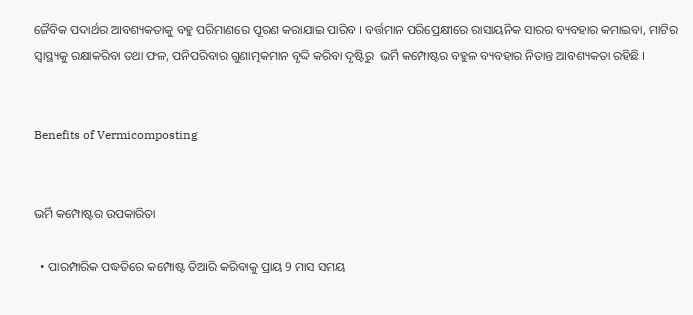ଜୈବିକ ପଦାର୍ଥର ଆବଶ୍ୟକତାକୁ ବହୁ ପରିମାଣରେ ପୂରଣ କରାଯାଇ ପାରିବ । ବର୍ତ୍ତମାନ ପରିପ୍ରେକ୍ଷୀରେ ରାସାୟନିକ ସାରର ବ୍ୟବହାର କମାଇବା, ମାଟିର ସ୍ୱାସ୍ଥ୍ୟକୁ ରକ୍ଷାକରିବା ତଥା ଫଳ, ପନିପରିବାର ଗୁଣାତ୍ମକମାନ ବୃଦ୍ଦି କରିବା ଦୃଷ୍ଟିରୁ  ଭର୍ମି କମ୍ପୋଷ୍ଟର ବହୁଳ ବ୍ୟବହାର ନିତାନ୍ତ ଆବଶ୍ୟକତା ରହିଛି ।


Benefits of Vermicomposting


ଭର୍ମି କମ୍ପୋଷ୍ଟର ଉପକାରିତା

  • ପାରମ୍ପାରିକ ପଦ୍ଧତିରେ କମ୍ପୋଷ୍ଟ ତିଆରି କରିବାକୁ ପ୍ରାୟ 9 ମାସ ସମୟ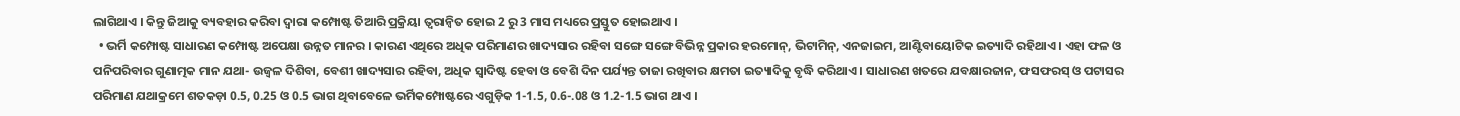ଲାଗିଥାଏ । କିନ୍ତୁ ଜିଆକୁ ବ୍ୟବହାର କରିବା ଦ୍ୱାରା କମ୍ପୋଷ୍ଟ ତିଆରି ପ୍ରକ୍ରିୟା ତ୍ୱରାନ୍ୱିତ ହୋଇ 2 ରୁ 3 ମାସ ମଧ୍ୟରେ ପ୍ରସ୍ତୁତ ହୋଇଥାଏ ।
  • ଭର୍ମି କମ୍ପୋଷ୍ଟ ସାଧାରଣ କମ୍ପୋଷ୍ଟ ଅପେକ୍ଷା ଉନ୍ନତ ମାନର । କାରଣ ଏଥିରେ ଅଧିକ ପରିମାଣର ଖାଦ୍ୟସାର ରହିବା ସଙ୍ଗେ ସଙ୍ଗେ ବିଭିନ୍ନ ପ୍ରକାର ହରମୋନ୍, ଭିଟାମିନ୍, ଏନଜାଇମ, ଆଣ୍ଟିବାୟୋଟିକ ଇତ୍ୟାଦି ରହିଥାଏ । ଏହା ଫଳ ଓ ପନିପରିବାର ଗୁଣାତ୍ମକ ମାନ ଯଥା- ଉଜ୍ୱଳ ଦିଶିବା, ବେଶୀ ଖାଦ୍ୟସାର ରହିବା, ଅଧିକ ସ୍ୱାଦିଷ୍ଟ ହେବା ଓ ବେଶି ଦିନ ପର୍ଯ୍ୟନ୍ତ ତାଜା ରଖିବାର କ୍ଷମତା ଇତ୍ୟାଦିକୁ ବୃଦ୍ଧି କରିଥାଏ । ସାଧାରଣ ଖତରେ ଯବକ୍ଷାରଜାନ, ଫସଫରସ୍ ଓ ପଟାସର ପରିମାଣ ଯଥାକ୍ରମେ ଶତକଡ଼ା 0.5, 0.25 ଓ 0.5 ଭାଗ ଥିବାବେଳେ ଭର୍ମିକମ୍ପୋଷ୍ଟରେ ଏଗୁଡ଼ିକ 1-1.5, 0.6-.08 ଓ 1.2-1.5 ଭାଗ ଥାଏ ।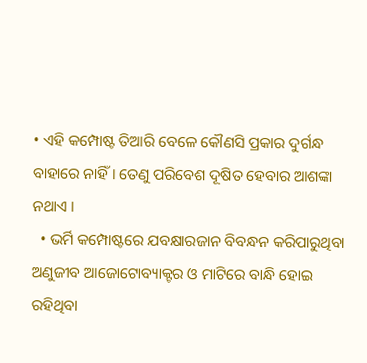• ଏହି କମ୍ପୋଷ୍ଟ ତିଆରି ବେଳେ କୌଣସି ପ୍ରକାର ଦୁର୍ଗନ୍ଧ ବାହାରେ ନାହିଁ । ତେଣୁ ପରିବେଶ ଦୂଷିତ ହେବାର ଆଶଙ୍କା ନଥାଏ ।
  • ଭର୍ମି କମ୍ପୋଷ୍ଟରେ ଯବକ୍ଷାରଜାନ ବିବନ୍ଧନ କରିପାରୁଥିବା ଅଣୁଜୀବ ଆଜୋଟୋବ୍ୟାକ୍ଟର ଓ ମାଟିରେ ବାନ୍ଧି ହୋଇ ରହିଥିବା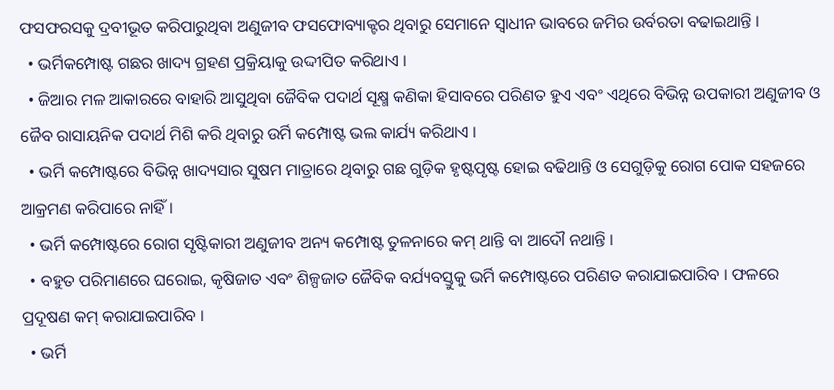ଫସଫରସକୁ ଦ୍ରବୀଭୂତ କରିପାରୁଥିବା ଅଣୁଜୀବ ଫସଫୋବ୍ୟାକ୍ଟର ଥିବାରୁ ସେମାନେ ସ୍ୱାଧୀନ ଭାବରେ ଜମିର ଉର୍ବରତା ବଢାଇଥାନ୍ତି ।
  • ଭର୍ମିକମ୍ପୋଷ୍ଟ ଗଛର ଖାଦ୍ୟ ଗ୍ରହଣ ପ୍ରକ୍ରିୟାକୁ ଉଦ୍ଦୀପିତ କରିଥାଏ ।
  • ଜିଆର ମଳ ଆକାରରେ ବାହାରି ଆସୁଥିବା ଜୈବିକ ପଦାର୍ଥ ସୂକ୍ଷ୍ମ କଣିକା ହିସାବରେ ପରିଣତ ହୁଏ ଏବଂ ଏଥିରେ ବିଭିନ୍ନ ଉପକାରୀ ଅଣୁଜୀବ ଓ ଜୈବ ରାସାୟନିକ ପଦାର୍ଥ ମିଶି କରି ଥିବାରୁ ଉର୍ମି କମ୍ପୋଷ୍ଟ ଭଲ କାର୍ଯ୍ୟ କରିଥାଏ ।
  • ଭର୍ମି କମ୍ପୋଷ୍ଟରେ ବିଭିନ୍ନ ଖାଦ୍ୟସାର ସୁଷମ ମାତ୍ରାରେ ଥିବାରୁ ଗଛ ଗୁଡ଼ିକ ହୃଷ୍ଟପୃଷ୍ଟ ହୋଇ ବଢିଥାନ୍ତି ଓ ସେଗୁଡ଼ିକୁ ରୋଗ ପୋକ ସହଜରେ ଆକ୍ରମଣ କରିପାରେ ନାହିଁ ।
  • ଭର୍ମି କମ୍ପୋଷ୍ଟରେ ରୋଗ ସୃଷ୍ଟିକାରୀ ଅଣୁଜୀବ ଅନ୍ୟ କମ୍ପୋଷ୍ଟ ତୁଳନାରେ କମ୍ ଥାନ୍ତି ବା ଆଦୌ ନଥାନ୍ତି ।
  • ବହୁତ ପରିମାଣରେ ଘରୋଇ, କୃଷିଜାତ ଏବଂ ଶିଳ୍ପଜାତ ଜୈବିକ ବର୍ଯ୍ୟବସ୍ତୁକୁ ଭର୍ମି କମ୍ପୋଷ୍ଟରେ ପରିଣତ କରାଯାଇପାରିବ । ଫଳରେ ପ୍ରଦୂଷଣ କମ୍ କରାଯାଇପାରିବ ।
  • ଭର୍ମି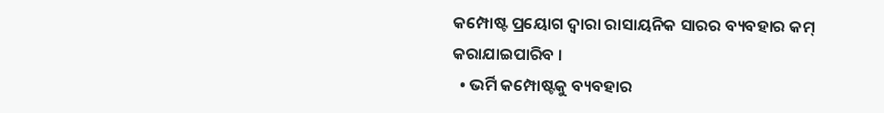କମ୍ପୋଷ୍ଟ ପ୍ରୟୋଗ ଦ୍ୱାରା ରାସାୟନିକ ସାରର ବ୍ୟବହାର କମ୍ କରାଯାଇପାରିବ ।
  • ଭର୍ମି କମ୍ପୋଷ୍ଟକୁ ବ୍ୟବହାର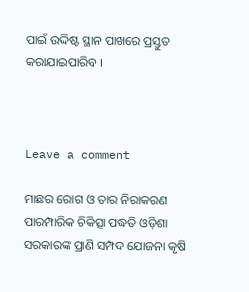ପାଇଁ ଉଦ୍ଦିଷ୍ଟ ସ୍ଥାନ ପାଖରେ ପ୍ରସ୍ତୁତ କରାଯାଇପାରିବ ।



Leave a comment

ମାଛର ରୋଗ ଓ ତାର ନିରାକରଣ ପାରମ୍ପାରିକ ଚିକିତ୍ସା ପଦ୍ଧତି ଓଡ଼ିଶା ସରକାରଙ୍କ ପ୍ରାଣି ସମ୍ପଦ ଯୋଜନା କୃଷି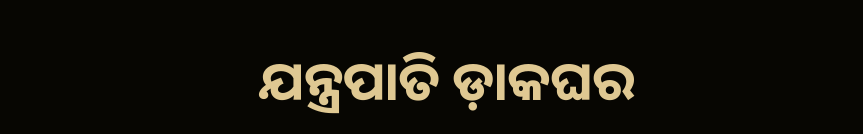ଯନ୍ତ୍ରପାତି ଡ଼ାକଘର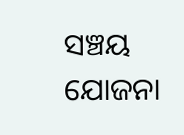ସଞ୍ଚୟ ଯୋଜନା